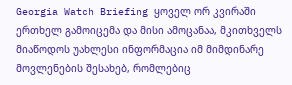Georgia Watch Briefing ყოველ ორ კვირაში ერთხელ გამოიცემა და მისი ამოცანაა, მკითხველს მიაწოდოს უახლესი ინფორმაცია იმ მიმდინარე მოვლენების შესახებ, რომლებიც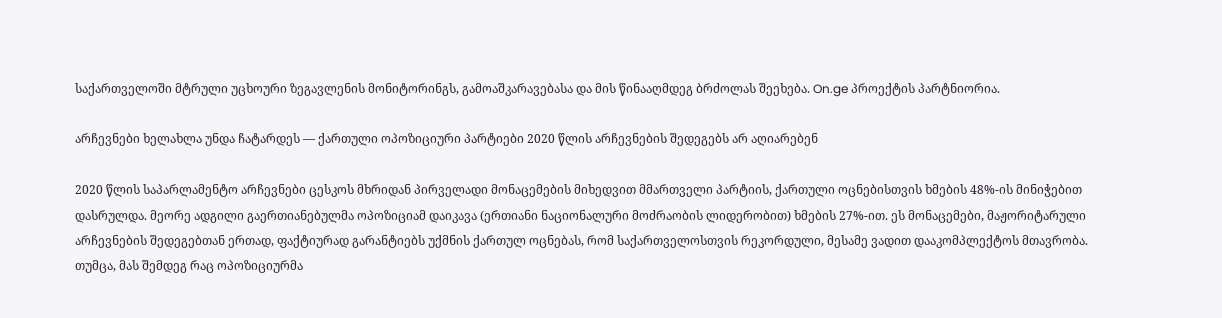საქართველოში მტრული უცხოური ზეგავლენის მონიტორინგს, გამოაშკარავებასა და მის წინააღმდეგ ბრძოლას შეეხება. On.ge პროექტის პარტნიორია.

არჩევნები ხელახლა უნდა ჩატარდეს — ქართული ოპოზიციური პარტიები 2020 წლის არჩევნების შედეგებს არ აღიარებენ

2020 წლის საპარლამენტო არჩევნები ცესკოს მხრიდან პირველადი მონაცემების მიხედვით მმართველი პარტიის, ქართული ოცნებისთვის ხმების 48%-ის მინიჭებით დასრულდა. მეორე ადგილი გაერთიანებულმა ოპოზიციამ დაიკავა (ერთიანი ნაციონალური მოძრაობის ლიდერობით) ხმების 27%-ით. ეს მონაცემები, მაჟორიტარული არჩევნების შედეგებთან ერთად, ფაქტიურად გარანტიებს უქმნის ქართულ ოცნებას, რომ საქართველოსთვის რეკორდული, მესამე ვადით დააკომპლექტოს მთავრობა. თუმცა, მას შემდეგ რაც ოპოზიციურმა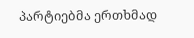პარტიებმა ერთხმად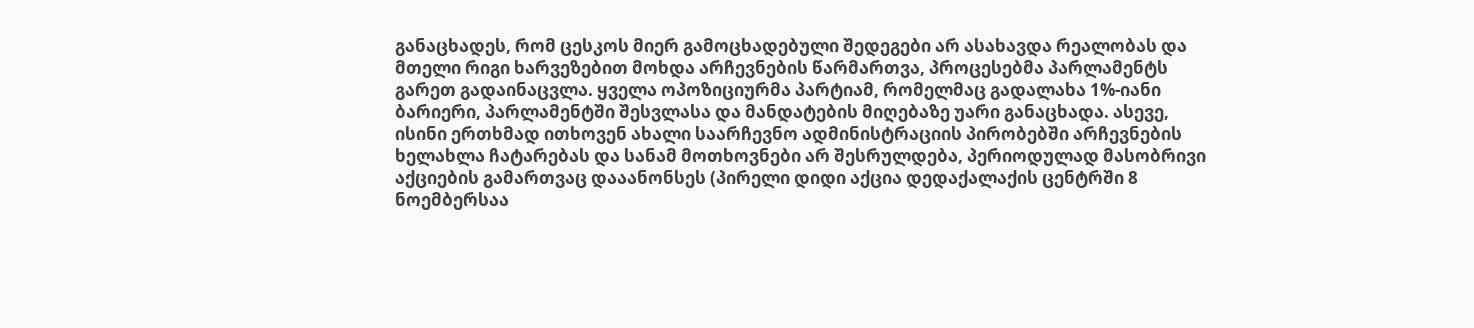განაცხადეს, რომ ცესკოს მიერ გამოცხადებული შედეგები არ ასახავდა რეალობას და მთელი რიგი ხარვეზებით მოხდა არჩევნების წარმართვა, პროცესებმა პარლამენტს გარეთ გადაინაცვლა. ყველა ოპოზიციურმა პარტიამ, რომელმაც გადალახა 1%-იანი ბარიერი, პარლამენტში შესვლასა და მანდატების მიღებაზე უარი განაცხადა. ასევე, ისინი ერთხმად ითხოვენ ახალი საარჩევნო ადმინისტრაციის პირობებში არჩევნების ხელახლა ჩატარებას და სანამ მოთხოვნები არ შესრულდება, პერიოდულად მასობრივი აქციების გამართვაც დააანონსეს (პირელი დიდი აქცია დედაქალაქის ცენტრში 8 ნოემბერსაა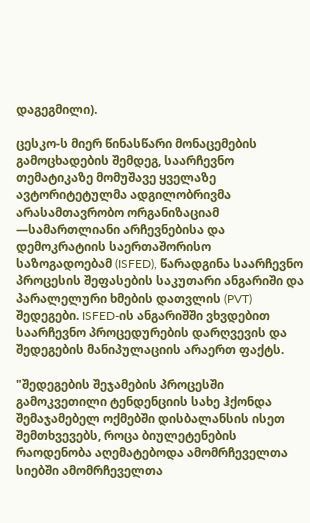დაგეგმილი).

ცესკო-ს მიერ წინასწარი მონაცემების გამოცხადების შემდეგ, საარჩევნო თემატიკაზე მომუშავე ყველაზე ავტორიტეტულმა ადგილობრივმა არასამთავრობო ორგანიზაციამ —სამართლიანი არჩევნებისა და დემოკრატიის საერთაშორისო საზოგადოებამ (ISFED), წარადგინა საარჩევნო პროცესის შეფასების საკუთარი ანგარიში და პარალელური ხმების დათვლის (PVT) შედეგები. ISFED-ის ანგარიშში ვხვდებით საარჩევნო პროცედურების დარღვევის და შედეგების მანიპულაციის არაერთ ფაქტს.

"შედეგების შეჯამების პროცესში გამოკვეთილი ტენდენციის სახე ჰქონდა შემაჯამებელ ოქმებში დისბალანსის ისეთ შემთხვევებს, როცა ბიულეტენების რაოდენობა აღემატებოდა ამომრჩეველთა სიებში ამომრჩეველთა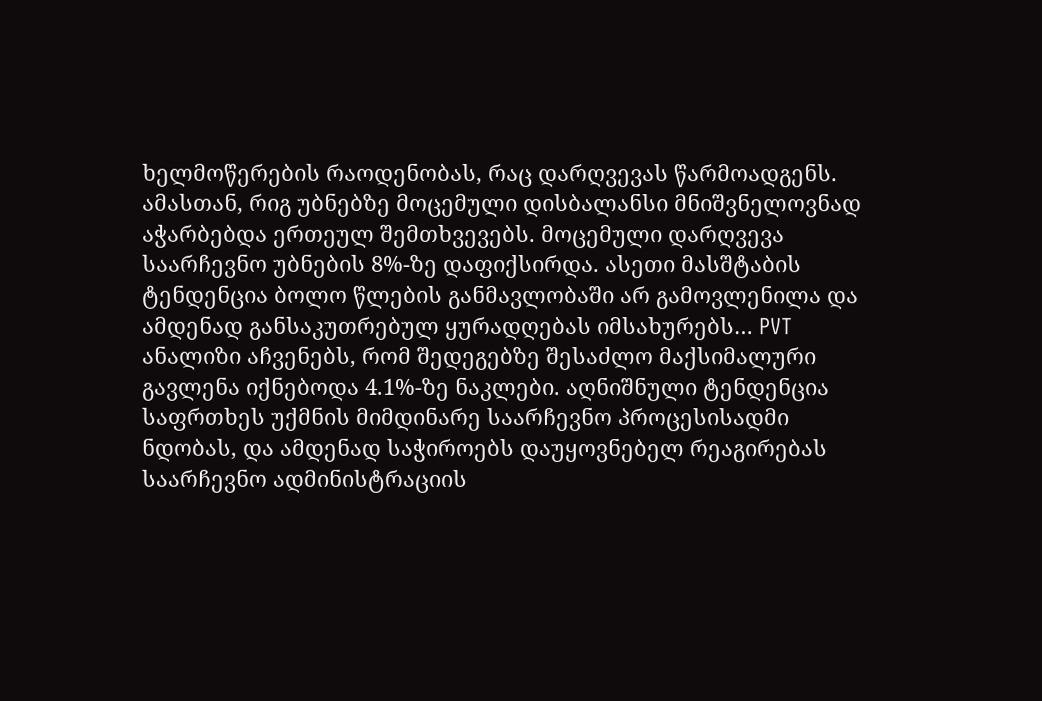ხელმოწერების რაოდენობას, რაც დარღვევას წარმოადგენს. ამასთან, რიგ უბნებზე მოცემული დისბალანსი მნიშვნელოვნად აჭარბებდა ერთეულ შემთხვევებს. მოცემული დარღვევა საარჩევნო უბნების 8%-ზე დაფიქსირდა. ასეთი მასშტაბის ტენდენცია ბოლო წლების განმავლობაში არ გამოვლენილა და ამდენად განსაკუთრებულ ყურადღებას იმსახურებს… PVT ანალიზი აჩვენებს, რომ შედეგებზე შესაძლო მაქსიმალური გავლენა იქნებოდა 4.1%-ზე ნაკლები. აღნიშნული ტენდენცია საფრთხეს უქმნის მიმდინარე საარჩევნო პროცესისადმი ნდობას, და ამდენად საჭიროებს დაუყოვნებელ რეაგირებას საარჩევნო ადმინისტრაციის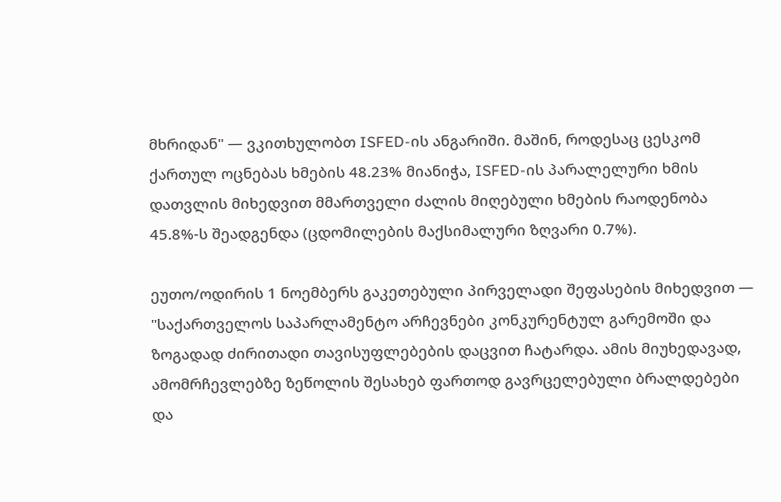მხრიდან" — ვკითხულობთ ISFED-ის ანგარიში. მაშინ, როდესაც ცესკომ ქართულ ოცნებას ხმების 48.23% მიანიჭა, ISFED-ის პარალელური ხმის დათვლის მიხედვით მმართველი ძალის მიღებული ხმების რაოდენობა 45.8%-ს შეადგენდა (ცდომილების მაქსიმალური ზღვარი 0.7%).

ეუთო/ოდირის 1 ნოემბერს გაკეთებული პირველადი შეფასების მიხედვით — "საქართველოს საპარლამენტო არჩევნები კონკურენტულ გარემოში და ზოგადად ძირითადი თავისუფლებების დაცვით ჩატარდა. ამის მიუხედავად, ამომრჩევლებზე ზეწოლის შესახებ ფართოდ გავრცელებული ბრალდებები და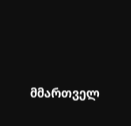მმართველ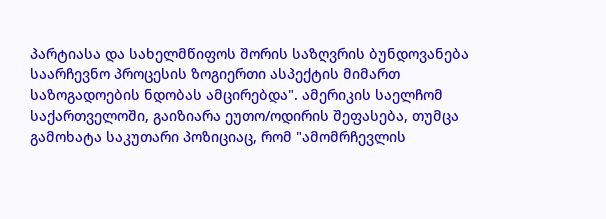პარტიასა და სახელმწიფოს შორის საზღვრის ბუნდოვანება საარჩევნო პროცესის ზოგიერთი ასპექტის მიმართ საზოგადოების ნდობას ამცირებდა". ამერიკის საელჩომ საქართველოში, გაიზიარა ეუთო/ოდირის შეფასება, თუმცა გამოხატა საკუთარი პოზიციაც, რომ "ამომრჩევლის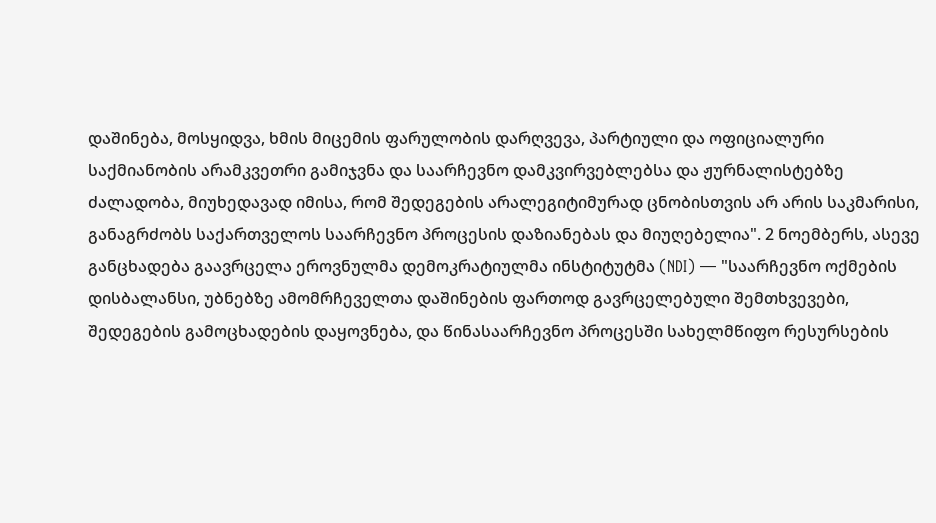დაშინება, მოსყიდვა, ხმის მიცემის ფარულობის დარღვევა, პარტიული და ოფიციალური საქმიანობის არამკვეთრი გამიჯვნა და საარჩევნო დამკვირვებლებსა და ჟურნალისტებზე ძალადობა, მიუხედავად იმისა, რომ შედეგების არალეგიტიმურად ცნობისთვის არ არის საკმარისი, განაგრძობს საქართველოს საარჩევნო პროცესის დაზიანებას და მიუღებელია". 2 ნოემბერს, ასევე განცხადება გაავრცელა ეროვნულმა დემოკრატიულმა ინსტიტუტმა (NDI) — "საარჩევნო ოქმების დისბალანსი, უბნებზე ამომრჩეველთა დაშინების ფართოდ გავრცელებული შემთხვევები, შედეგების გამოცხადების დაყოვნება, და წინასაარჩევნო პროცესში სახელმწიფო რესურსების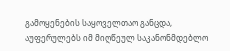გამოყენების საყოველთაო განცდა, აუფერულებს იმ მიღწეულ საკანონმდებლო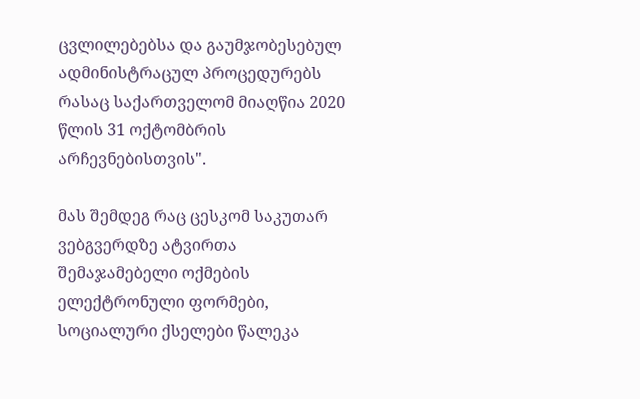ცვლილებებსა და გაუმჯობესებულ ადმინისტრაცულ პროცედურებს რასაც საქართველომ მიაღწია 2020 წლის 31 ოქტომბრის არჩევნებისთვის".

მას შემდეგ რაც ცესკომ საკუთარ ვებგვერდზე ატვირთა შემაჯამებელი ოქმების ელექტრონული ფორმები, სოციალური ქსელები წალეკა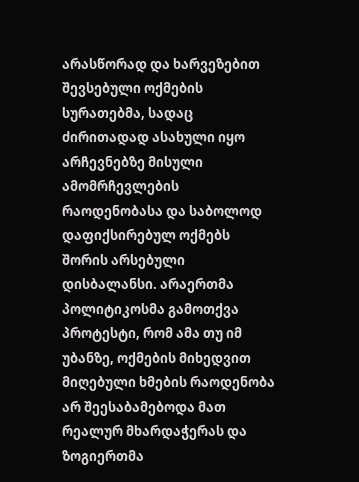არასწორად და ხარვეზებით შევსებული ოქმების სურათებმა, სადაც ძირითადად ასახული იყო არჩევნებზე მისული ამომრჩევლების რაოდენობასა და საბოლოდ დაფიქსირებულ ოქმებს შორის არსებული დისბალანსი. არაერთმა პოლიტიკოსმა გამოთქვა პროტესტი, რომ ამა თუ იმ უბანზე, ოქმების მიხედვით მიღებული ხმების რაოდენობა არ შეესაბამებოდა მათ რეალურ მხარდაჭერას და ზოგიერთმა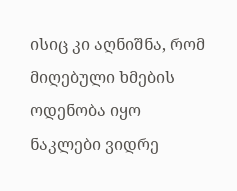ისიც კი აღნიშნა, რომ მიღებული ხმების ოდენობა იყო ნაკლები ვიდრე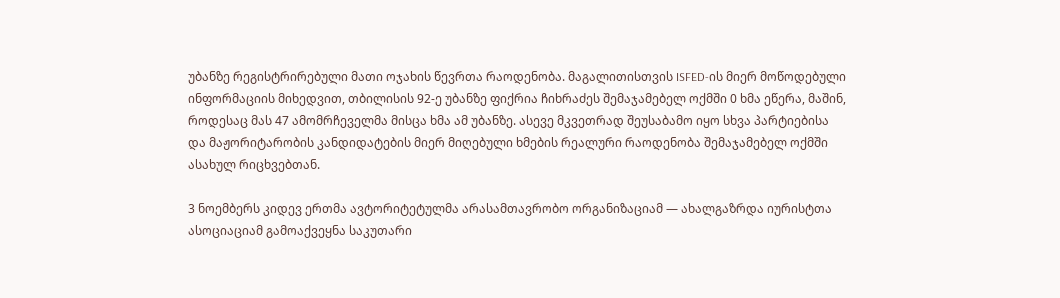უბანზე რეგისტრირებული მათი ოჯახის წევრთა რაოდენობა. მაგალითისთვის ISFED-ის მიერ მოწოდებული ინფორმაციის მიხედვით, თბილისის 92-ე უბანზე ფიქრია ჩიხრაძეს შემაჯამებელ ოქმში 0 ხმა ეწერა, მაშინ, როდესაც მას 47 ამომრჩეველმა მისცა ხმა ამ უბანზე. ასევე მკვეთრად შეუსაბამო იყო სხვა პარტიებისა და მაჟორიტარობის კანდიდატების მიერ მიღებული ხმების რეალური რაოდენობა შემაჯამებელ ოქმში ასახულ რიცხვებთან.

3 ნოემბერს კიდევ ერთმა ავტორიტეტულმა არასამთავრობო ორგანიზაციამ — ახალგაზრდა იურისტთა ასოციაციამ გამოაქვეყნა საკუთარი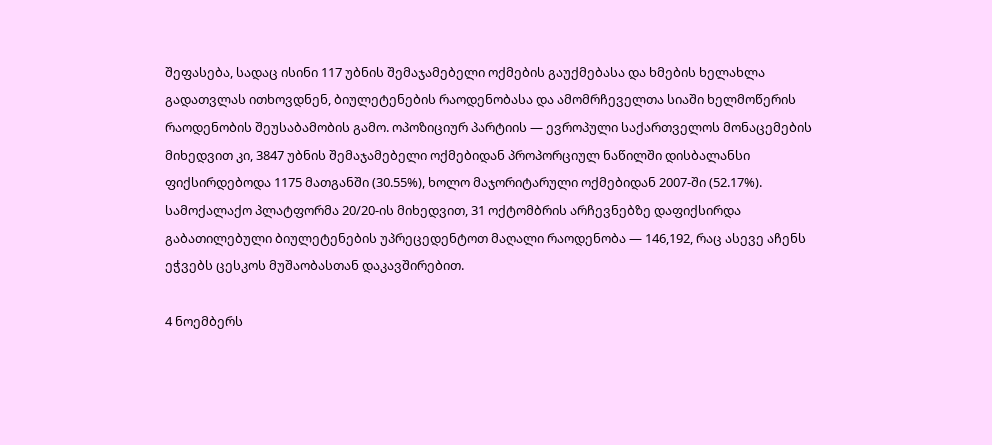შეფასება, სადაც ისინი 117 უბნის შემაჯამებელი ოქმების გაუქმებასა და ხმების ხელახლა გადათვლას ითხოვდნენ, ბიულეტენების რაოდენობასა და ამომრჩეველთა სიაში ხელმოწერის რაოდენობის შეუსაბამობის გამო. ოპოზიციურ პარტიის — ევროპული საქართველოს მონაცემების მიხედვით კი, 3847 უბნის შემაჯამებელი ოქმებიდან პროპორციულ ნაწილში დისბალანსი ფიქსირდებოდა 1175 მათგანში (30.55%), ხოლო მაჯორიტარული ოქმებიდან 2007-ში (52.17%). სამოქალაქო პლატფორმა 20/20-ის მიხედვით, 31 ოქტომბრის არჩევნებზე დაფიქსირდა გაბათილებული ბიულეტენების უპრეცედენტოთ მაღალი რაოდენობა — 146,192, რაც ასევე აჩენს ეჭვებს ცესკოს მუშაობასთან დაკავშირებით.

4 ნოემბერს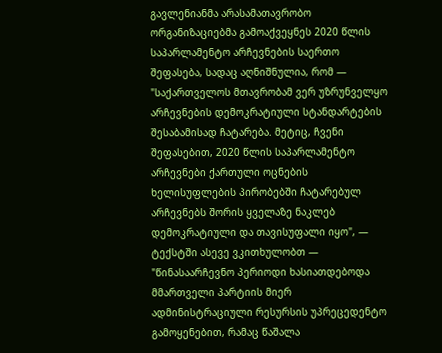გავლენიანმა არასამათავრობო ორგანიზაციებმა გამოაქვეყნეს 2020 წლის საპარლამენტო არჩევნების საერთო შეფასება, სადაც აღნიშნულია, რომ — "საქართველოს მთავრობამ ვერ უზრუნველყო არჩევნების დემოკრატიული სტანდარტების შესაბამისად ჩატარება. მეტიც, ჩვენი შეფასებით, 2020 წლის საპარლამენტო არჩევნები ქართული ოცნების ხელისუფლების პირობებში ჩატარებულ არჩევნებს შორის ყველაზე ნაკლებ დემოკრატიული და თავისუფალი იყო", — ტექსტში ასევე ვკითხულობთ — "წინასაარჩევნო პერიოდი ხასიათდებოდა მმართველი პარტიის მიერ ადმინისტრაციული რესურსის უპრეცედენტო გამოყენებით, რამაც წაშალა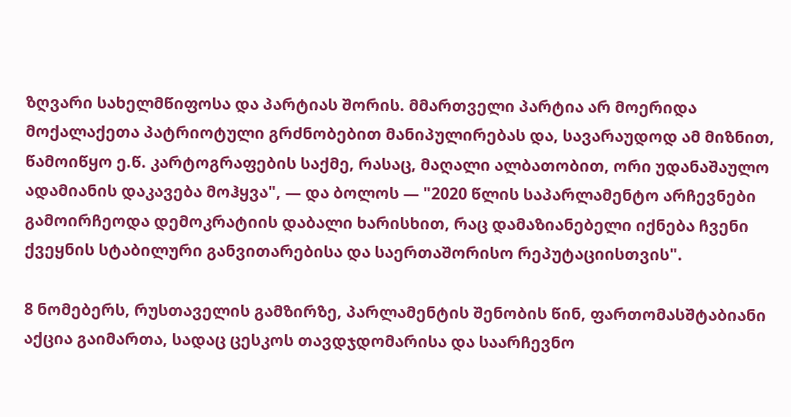ზღვარი სახელმწიფოსა და პარტიას შორის. მმართველი პარტია არ მოერიდა მოქალაქეთა პატრიოტული გრძნობებით მანიპულირებას და, სავარაუდოდ ამ მიზნით, წამოიწყო ე.წ. კარტოგრაფების საქმე, რასაც, მაღალი ალბათობით, ორი უდანაშაულო ადამიანის დაკავება მოჰყვა", — და ბოლოს — "2020 წლის საპარლამენტო არჩევნები გამოირჩეოდა დემოკრატიის დაბალი ხარისხით, რაც დამაზიანებელი იქნება ჩვენი ქვეყნის სტაბილური განვითარებისა და საერთაშორისო რეპუტაციისთვის".

8 ნომებერს, რუსთაველის გამზირზე, პარლამენტის შენობის წინ, ფართომასშტაბიანი აქცია გაიმართა, სადაც ცესკოს თავდჯდომარისა და საარჩევნო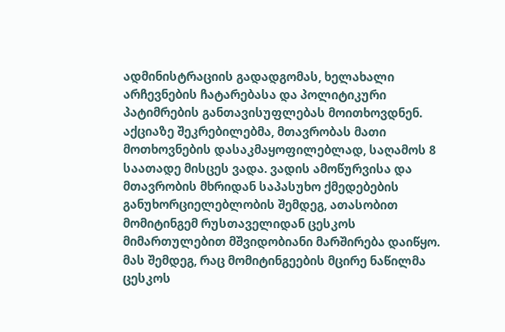ადმინისტრაციის გადადგომას, ხელახალი არჩევნების ჩატარებასა და პოლიტიკური პატიმრების განთავისუფლებას მოითხოვდნენ. აქციაზე შეკრებილებმა, მთავრობას მათი მოთხოვნების დასაკმაყოფილებლად, საღამოს 8 საათადე მისცეს ვადა. ვადის ამოწურვისა და მთავრობის მხრიდან საპასუხო ქმედებების განუხორციელებლობის შემდეგ, ათასობით მომიტინგემ რუსთაველიდან ცესკოს მიმართულებით მშვიდობიანი მარშირება დაიწყო. მას შემდეგ, რაც მომიტინგეების მცირე ნაწილმა ცესკოს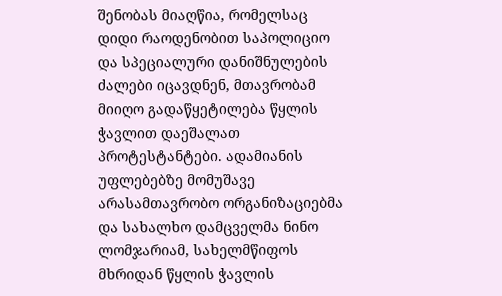შენობას მიაღწია, რომელსაც დიდი რაოდენობით საპოლიციო და სპეციალური დანიშნულების ძალები იცავდნენ, მთავრობამ მიიღო გადაწყეტილება წყლის ჭავლით დაეშალათ პროტესტანტები. ადამიანის უფლებებზე მომუშავე არასამთავრობო ორგანიზაციებმა და სახალხო დამცველმა ნინო ლომჯარიამ, სახელმწიფოს მხრიდან წყლის ჭავლის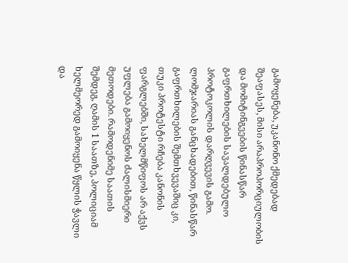გამოყენება, უკანონო ქმედებად შეაფასეს, მისი არაპროპორციულობის და მომიტინგეების წინასწარ გაფრთხილების სავალდებულო პროტოკოლის დარღვევის გამო. ლომჯარიას განცხადებით, წინასწარ გაფრთხილების შემთხვევაშიც კი, თუკი პროტესტი რჩება კანონის ფარგლებში, სახელმწიფოს არ აქვს უფლება გამოიყენოს ძალისმიერი მეთოდები. რამოდენიმე საათის შემდეგ, ღამის 1 საათზე, პოლიციამ ხელმეორედ გამოიყენა წყლის ჭავლი და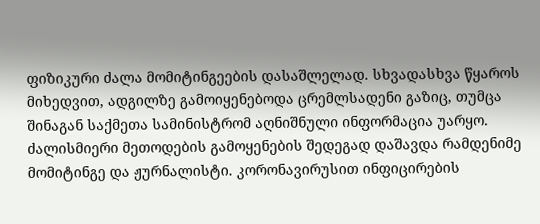ფიზიკური ძალა მომიტინგეების დასაშლელად. სხვადასხვა წყაროს მიხედვით, ადგილზე გამოიყენებოდა ცრემლსადენი გაზიც, თუმცა შინაგან საქმეთა სამინისტრომ აღნიშნული ინფორმაცია უარყო. ძალისმიერი მეთოდების გამოყენების შედეგად დაშავდა რამდენიმე მომიტინგე და ჟურნალისტი. კორონავირუსით ინფიცირების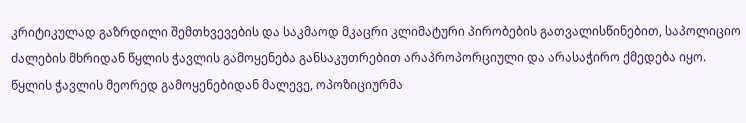კრიტიკულად გაზრდილი შემთხვევების და საკმაოდ მკაცრი კლიმატური პირობების გათვალისწინებით, საპოლიციო ძალების მხრიდან წყლის ჭავლის გამოყენება განსაკუთრებით არაპროპორციული და არასაჭირო ქმედება იყო. წყლის ჭავლის მეორედ გამოყენებიდან მალევე, ოპოზიციურმა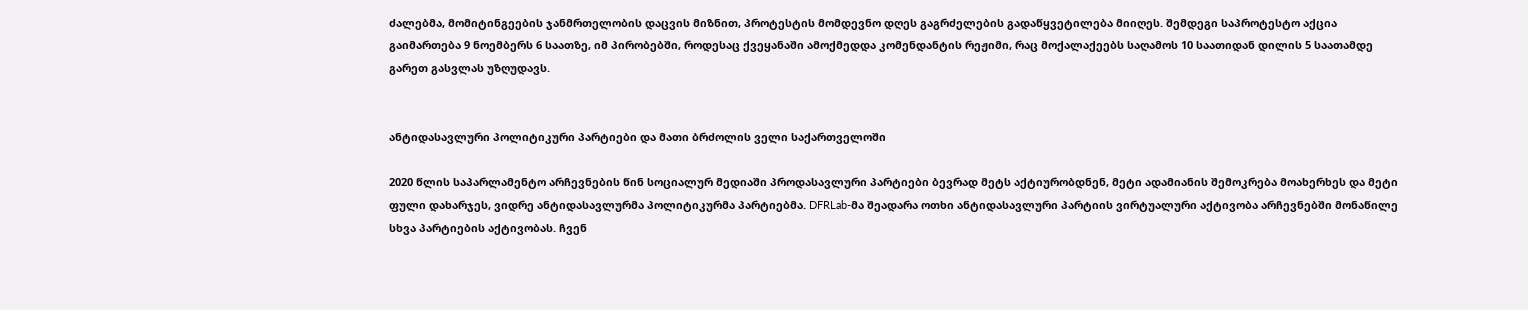ძალებმა, მომიტინგეების ჯანმრთელობის დაცვის მიზნით, პროტესტის მომდევნო დღეს გაგრძელების გადაწყვეტილება მიიღეს. შემდეგი საპროტესტო აქცია გაიმართება 9 ნოემბერს 6 საათზე, იმ პირობებში, როდესაც ქვეყანაში ამოქმედდა კომენდანტის რეჟიმი, რაც მოქალაქეებს საღამოს 10 საათიდან დილის 5 საათამდე გარეთ გასვლას უზღუდავს.


ანტიდასავლური პოლიტიკური პარტიები და მათი ბრძოლის ველი საქართველოში

2020 წლის საპარლამენტო არჩევნების წინ სოციალურ მედიაში პროდასავლური პარტიები ბევრად მეტს აქტიურობდნენ, მეტი ადამიანის შემოკრება მოახერხეს და მეტი ფული დახარჯეს, ვიდრე ანტიდასავლურმა პოლიტიკურმა პარტიებმა. DFRLab-მა შეადარა ოთხი ანტიდასავლური პარტიის ვირტუალური აქტივობა არჩევნებში მონაწილე სხვა პარტიების აქტივობას. ჩვენ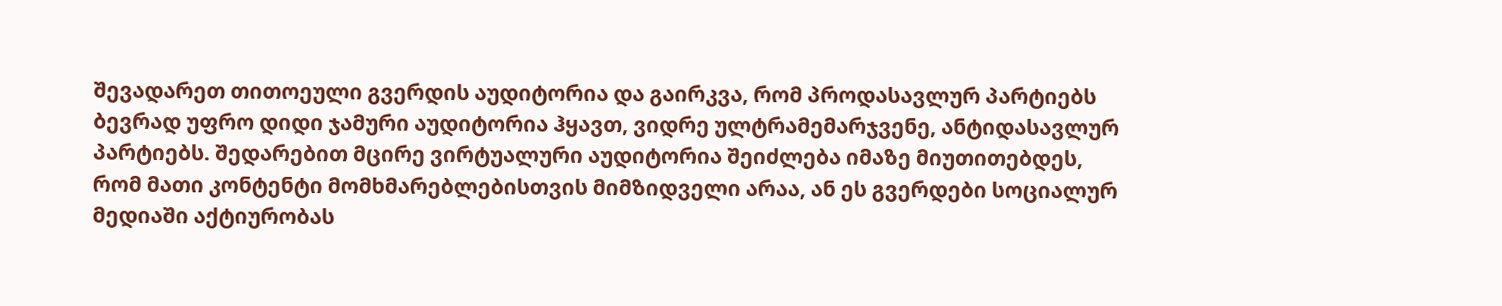შევადარეთ თითოეული გვერდის აუდიტორია და გაირკვა, რომ პროდასავლურ პარტიებს ბევრად უფრო დიდი ჯამური აუდიტორია ჰყავთ, ვიდრე ულტრამემარჯვენე, ანტიდასავლურ პარტიებს. შედარებით მცირე ვირტუალური აუდიტორია შეიძლება იმაზე მიუთითებდეს, რომ მათი კონტენტი მომხმარებლებისთვის მიმზიდველი არაა, ან ეს გვერდები სოციალურ მედიაში აქტიურობას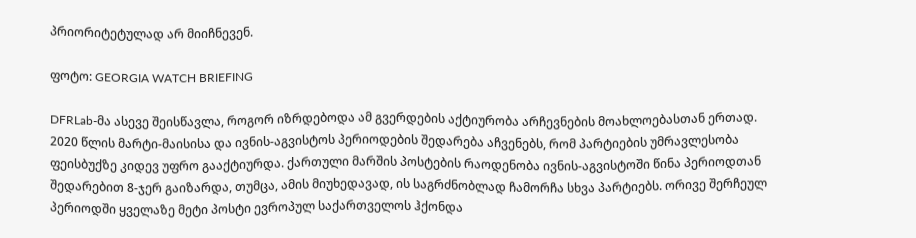პრიორიტეტულად არ მიიჩნევენ.

ფოტო: GEORGIA WATCH BRIEFING

DFRLab-მა ასევე შეისწავლა, როგორ იზრდებოდა ამ გვერდების აქტიურობა არჩევნების მოახლოებასთან ერთად. 2020 წლის მარტი-მაისისა და ივნის-აგვისტოს პერიოდების შედარება აჩვენებს, რომ პარტიების უმრავლესობა ფეისბუქზე კიდევ უფრო გააქტიურდა. ქართული მარშის პოსტების რაოდენობა ივნის-აგვისტოში წინა პერიოდთან შედარებით 8-ჯერ გაიზარდა, თუმცა, ამის მიუხედავად, ის საგრძნობლად ჩამორჩა სხვა პარტიებს. ორივე შერჩეულ პერიოდში ყველაზე მეტი პოსტი ევროპულ საქართველოს ჰქონდა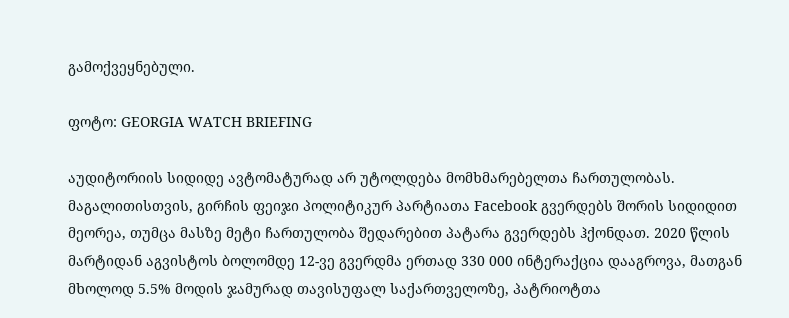გამოქვეყნებული.

ფოტო: GEORGIA WATCH BRIEFING

აუდიტორიის სიდიდე ავტომატურად არ უტოლდება მომხმარებელთა ჩართულობას. მაგალითისთვის, გირჩის ფეიჯი პოლიტიკურ პარტიათა Facebook გვერდებს შორის სიდიდით მეორეა, თუმცა მასზე მეტი ჩართულობა შედარებით პატარა გვერდებს ჰქონდათ. 2020 წლის მარტიდან აგვისტოს ბოლომდე 12-ვე გვერდმა ერთად 330 000 ინტერაქცია დააგროვა, მათგან მხოლოდ 5.5% მოდის ჯამურად თავისუფალ საქართველოზე, პატრიოტთა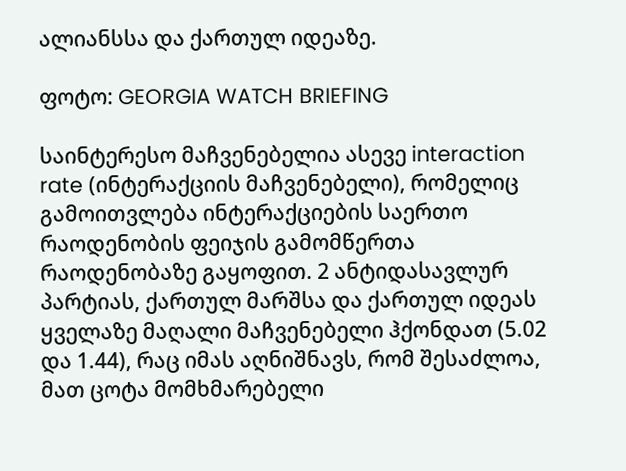ალიანსსა და ქართულ იდეაზე.

ფოტო: GEORGIA WATCH BRIEFING

საინტერესო მაჩვენებელია ასევე interaction rate (ინტერაქციის მაჩვენებელი), რომელიც გამოითვლება ინტერაქციების საერთო რაოდენობის ფეიჯის გამომწერთა რაოდენობაზე გაყოფით. 2 ანტიდასავლურ პარტიას, ქართულ მარშსა და ქართულ იდეას ყველაზე მაღალი მაჩვენებელი ჰქონდათ (5.02 და 1.44), რაც იმას აღნიშნავს, რომ შესაძლოა, მათ ცოტა მომხმარებელი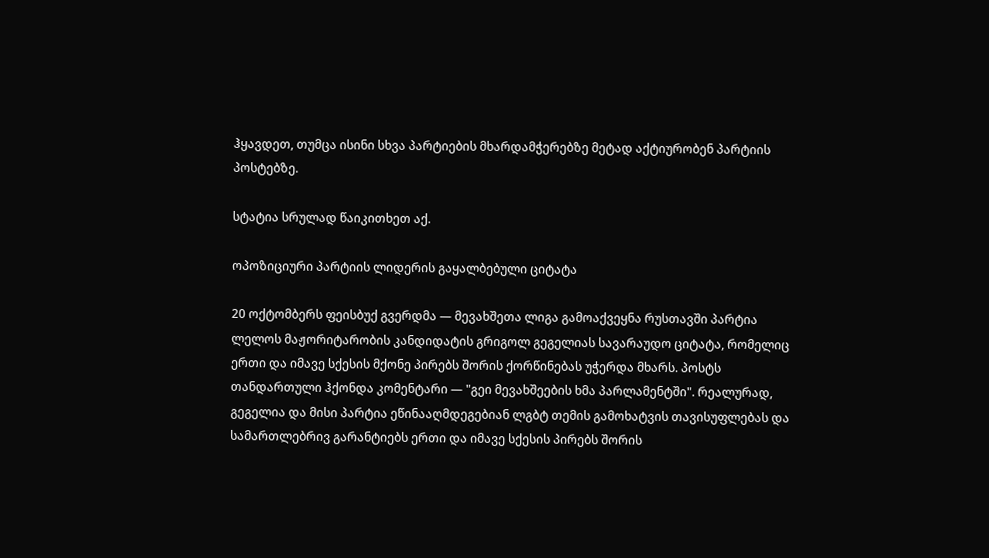ჰყავდეთ, თუმცა ისინი სხვა პარტიების მხარდამჭერებზე მეტად აქტიურობენ პარტიის პოსტებზე.

სტატია სრულად წაიკითხეთ აქ.

ოპოზიციური პარტიის ლიდერის გაყალბებული ციტატა

20 ოქტომბერს ფეისბუქ გვერდმა — მევახშეთა ლიგა გამოაქვეყნა რუსთავში პარტია ლელოს მაჟორიტარობის კანდიდატის გრიგოლ გეგელიას სავარაუდო ციტატა, რომელიც ერთი და იმავე სქესის მქონე პირებს შორის ქორწინებას უჭერდა მხარს. პოსტს თანდართული ჰქონდა კომენტარი — "გეი მევახშეების ხმა პარლამენტში". რეალურად, გეგელია და მისი პარტია ეწინააღმდეგებიან ლგბტ თემის გამოხატვის თავისუფლებას და სამართლებრივ გარანტიებს ერთი და იმავე სქესის პირებს შორის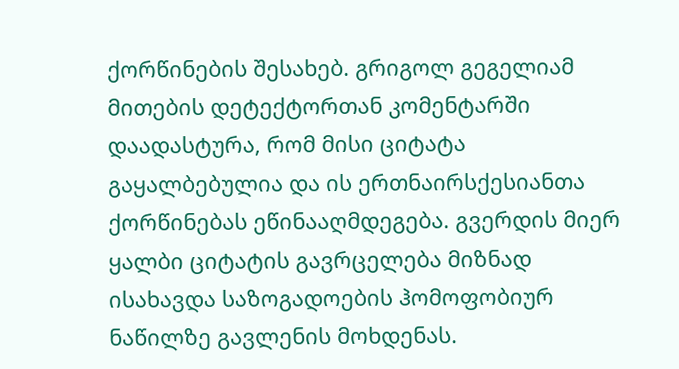ქორწინების შესახებ. გრიგოლ გეგელიამ მითების დეტექტორთან კომენტარში დაადასტურა, რომ მისი ციტატა გაყალბებულია და ის ერთნაირსქესიანთა ქორწინებას ეწინააღმდეგება. გვერდის მიერ ყალბი ციტატის გავრცელება მიზნად ისახავდა საზოგადოების ჰომოფობიურ ნაწილზე გავლენის მოხდენას.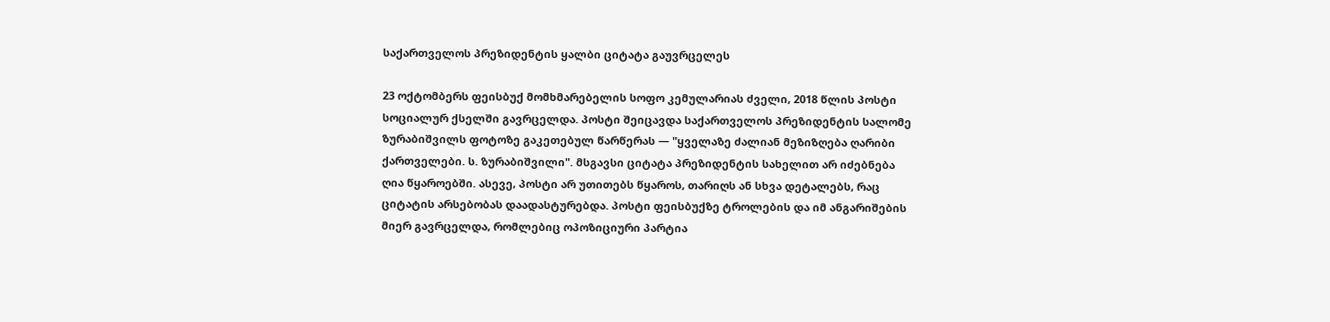საქართველოს პრეზიდენტის ყალბი ციტატა გაუვრცელეს

23 ოქტომბერს ფეისბუქ მომხმარებელის სოფო კემულარიას ძველი, 2018 წლის პოსტი სოციალურ ქსელში გავრცელდა. პოსტი შეიცავდა საქართველოს პრეზიდენტის სალომე ზურაბიშვილს ფოტოზე გაკეთებულ წარწერას — "ყველაზე ძალიან მეზიზღება ღარიბი ქართველები. ს. ზურაბიშვილი". მსგავსი ციტატა პრეზიდენტის სახელით არ იძებნება ღია წყაროებში. ასევე, პოსტი არ უთითებს წყაროს, თარიღს ან სხვა დეტალებს, რაც ციტატის არსებობას დაადასტურებდა. პოსტი ფეისბუქზე ტროლების და იმ ანგარიშების მიერ გავრცელდა, რომლებიც ოპოზიციური პარტია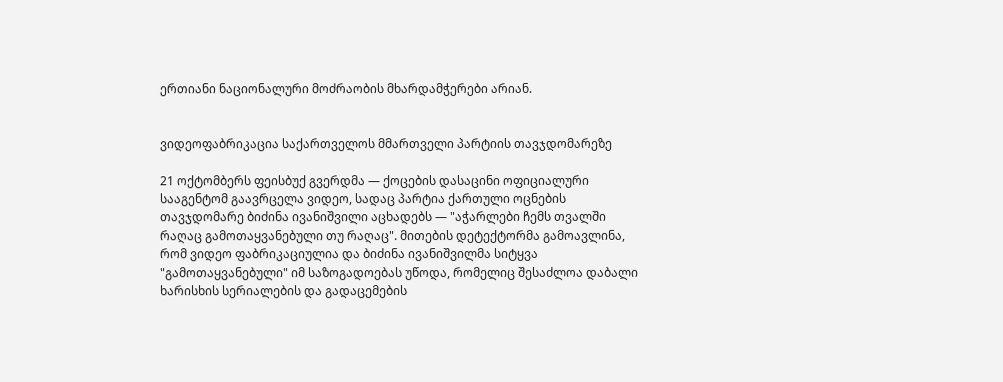ერთიანი ნაციონალური მოძრაობის მხარდამჭერები არიან.


ვიდეოფაბრიკაცია საქართველოს მმართველი პარტიის თავჯდომარეზე

21 ოქტომბერს ფეისბუქ გვერდმა — ქოცების დასაცინი ოფიციალური სააგენტომ გაავრცელა ვიდეო, სადაც პარტია ქართული ოცნების თავჯდომარე ბიძინა ივანიშვილი აცხადებს — "აჭარლები ჩემს თვალში რაღაც გამოთაყვანებული თუ რაღაც". მითების დეტექტორმა გამოავლინა, რომ ვიდეო ფაბრიკაციულია და ბიძინა ივანიშვილმა სიტყვა "გამოთაყვანებული" იმ საზოგადოებას უწოდა, რომელიც შესაძლოა დაბალი ხარისხის სერიალების და გადაცემების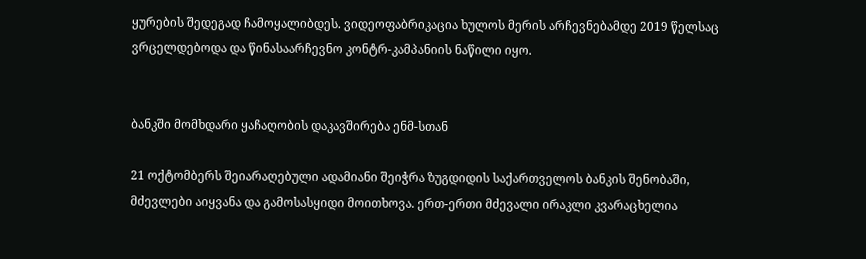ყურების შედეგად ჩამოყალიბდეს. ვიდეოფაბრიკაცია ხულოს მერის არჩევნებამდე 2019 წელსაც ვრცელდებოდა და წინასაარჩევნო კონტრ-კამპანიის ნაწილი იყო.


ბანკში მომხდარი ყაჩაღობის დაკავშირება ენმ-სთან

21 ოქტომბერს შეიარაღებული ადამიანი შეიჭრა ზუგდიდის საქართველოს ბანკის შენობაში, მძევლები აიყვანა და გამოსასყიდი მოითხოვა. ერთ-ერთი მძევალი ირაკლი კვარაცხელია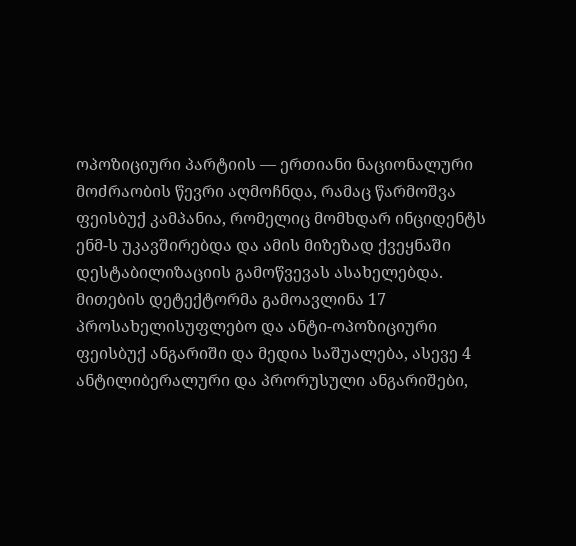ოპოზიციური პარტიის — ერთიანი ნაციონალური მოძრაობის წევრი აღმოჩნდა, რამაც წარმოშვა ფეისბუქ კამპანია, რომელიც მომხდარ ინციდენტს ენმ-ს უკავშირებდა და ამის მიზეზად ქვეყნაში დესტაბილიზაციის გამოწვევას ასახელებდა. მითების დეტექტორმა გამოავლინა 17 პროსახელისუფლებო და ანტი-ოპოზიციური ფეისბუქ ანგარიში და მედია საშუალება, ასევე 4 ანტილიბერალური და პრორუსული ანგარიშები,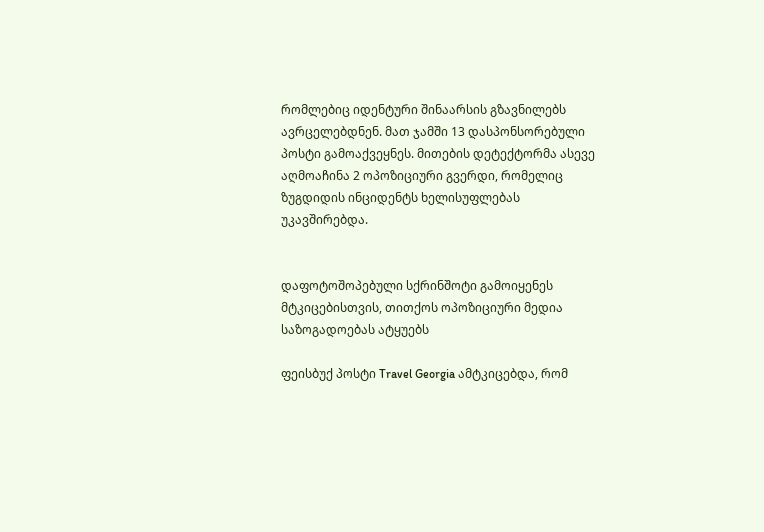რომლებიც იდენტური შინაარსის გზავნილებს ავრცელებდნენ. მათ ჯამში 13 დასპონსორებული პოსტი გამოაქვეყნეს. მითების დეტექტორმა ასევე აღმოაჩინა 2 ოპოზიციური გვერდი, რომელიც ზუგდიდის ინციდენტს ხელისუფლებას უკავშირებდა.


დაფოტოშოპებული სქრინშოტი გამოიყენეს მტკიცებისთვის, თითქოს ოპოზიციური მედია საზოგადოებას ატყუებს

ფეისბუქ პოსტი Travel Georgia ამტკიცებდა, რომ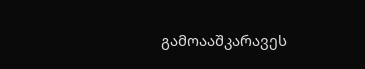გამოააშკარავეს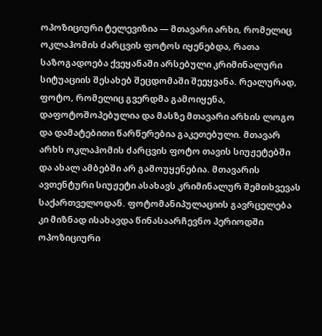ოპოზიციური ტელევიზია — მთავარი არხი, რომელიც ოკლაჰომის ძარცვის ფოტოს იყენებდა, რათა საზოგადოება ქვეყანაში არსებული კრიმინალური სიტუაციის შესახებ შეცდომაში შეეყვანა. რეალურად, ფოტო, რომელიც გვერდმა გამოიყენა, დაფოტოშოპებულია და მასზე მთავარი არხის ლოგო და დამატებითი წარწერებია გაკეთებული. მთავარ არხს ოკლაჰომის ძარცვის ფოტო თავის სიუჟეტებში და ახალ ამბებში არ გამოუყენებია. მთავარის ავთენტური სიუჟეტი ასახავს კრიმინალურ შემთხვევას საქართველოდან. ფოტომანიპულაციის გავრცელება კი მიზნად ისახავდა წინასაარჩევნო პერიოდში ოპოზიციური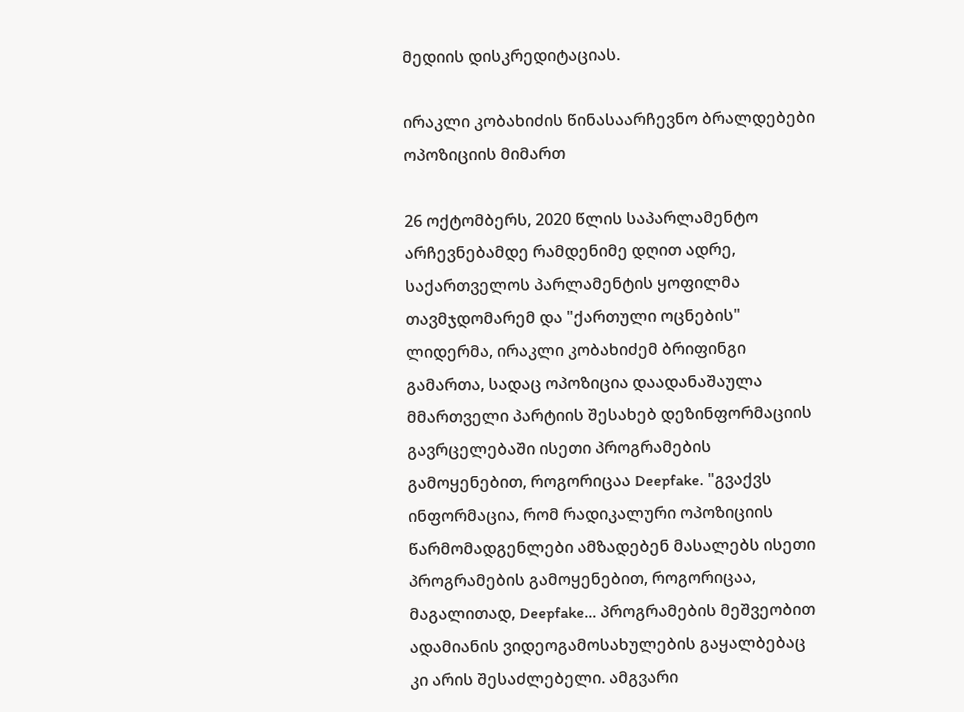მედიის დისკრედიტაციას.

ირაკლი კობახიძის წინასაარჩევნო ბრალდებები ოპოზიციის მიმართ

26 ოქტომბერს, 2020 წლის საპარლამენტო არჩევნებამდე რამდენიმე დღით ადრე, საქართველოს პარლამენტის ყოფილმა თავმჯდომარემ და "ქართული ოცნების" ლიდერმა, ირაკლი კობახიძემ ბრიფინგი გამართა, სადაც ოპოზიცია დაადანაშაულა მმართველი პარტიის შესახებ დეზინფორმაციის გავრცელებაში ისეთი პროგრამების გამოყენებით, როგორიცაა Deepfake. "გვაქვს ინფორმაცია, რომ რადიკალური ოპოზიციის წარმომადგენლები ამზადებენ მასალებს ისეთი პროგრამების გამოყენებით, როგორიცაა, მაგალითად, Deepfake... პროგრამების მეშვეობით ადამიანის ვიდეოგამოსახულების გაყალბებაც კი არის შესაძლებელი. ამგვარი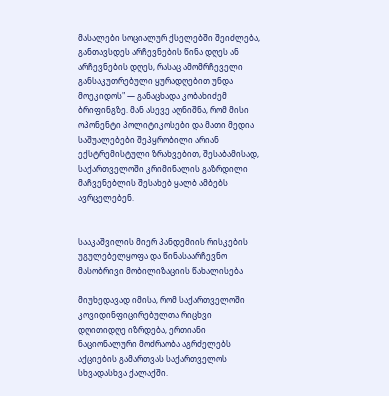მასალები სოციალურ ქსელებში შეიძლება, განთავსდეს არჩევნების წინა დღეს ან არჩევნების დღეს, რასაც ამომრჩეველი განსაკუთრებული ყურადღებით უნდა მოეკიდოს" — განაცხადა კობახიძემ ბრიფინგზე. მან ასევე აღნიშნა, რომ მისი ოპონენტი პოლიტიკოსები და მათი მედია საშუალებები შეპყრობილი არიან ექსტრემისტული ზრახვებით, შესაბამისად, საქართველოში კრიმინალის გაზრდილი მაჩვენებლის შესახებ ყალბ ამბებს ავრცელებენ.


სააკაშვილის მიერ პანდემიის რისკების უგულებელყოფა და წინასაარჩევნო მასობრივი მობილიზაციის წახალისება

მიუხედავად იმისა, რომ საქართველოში კოვიდინფიცირებულთა რიცხვი დღითიდღე იზრდება, ერთიანი ნაციონალური მოძრაობა აგრძელებს აქციების გამართვას საქართველოს სხვადასხვა ქალაქში.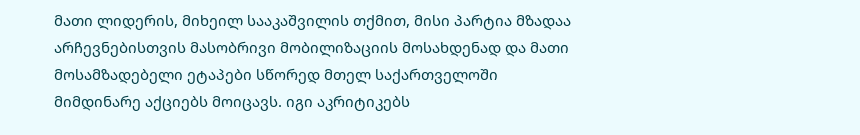მათი ლიდერის, მიხეილ სააკაშვილის თქმით, მისი პარტია მზადაა არჩევნებისთვის მასობრივი მობილიზაციის მოსახდენად და მათი მოსამზადებელი ეტაპები სწორედ მთელ საქართველოში მიმდინარე აქციებს მოიცავს. იგი აკრიტიკებს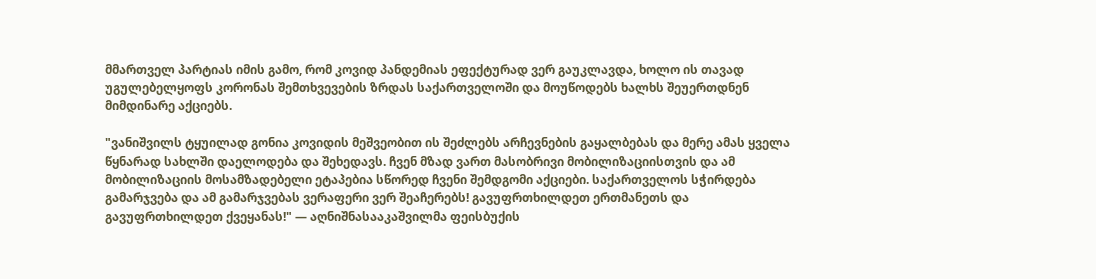მმართველ პარტიას იმის გამო, რომ კოვიდ პანდემიას ეფექტურად ვერ გაუკლავდა, ხოლო ის თავად უგულებელყოფს კორონას შემთხვევების ზრდას საქართველოში და მოუწოდებს ხალხს შეუერთდნენ მიმდინარე აქციებს.

"ვანიშვილს ტყუილად გონია კოვიდის მეშვეობით ის შეძლებს არჩევნების გაყალბებას და მერე ამას ყველა წყნარად სახლში დაელოდება და შეხედავს. ჩვენ მზად ვართ მასობრივი მობილიზაციისთვის და ამ მობილიზაციის მოსამზადებელი ეტაპებია სწორედ ჩვენი შემდგომი აქციები. საქართველოს სჭირდება გამარჯვება და ამ გამარჯვებას ვერაფერი ვერ შეაჩერებს! გავუფრთხილდეთ ერთმანეთს და გავუფრთხილდეთ ქვეყანას!" — აღნიშნასააკაშვილმა ფეისბუქის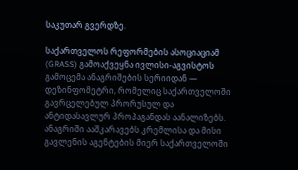საკუთარ გვერდზე.

საქართველოს რეფორმების ასოციაციამ (GRASS) გამოაქვეყნა ივლისი-აგვისტოს გამოცემა ანაგრიშების სერიიდან — დეზინფომეტრი, რომელიც საქართველოში გავრცელებულ პრორუსულ და ანტიდასავლურ პროპაგანდას აანალიზებს. ანაგრიში ააშკარავებს კრემლისა და მისი გავლენის აგენტების მიერ საქართველოში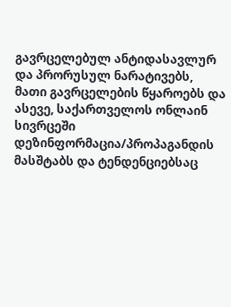გავრცელებულ ანტიდასავლურ და პრორუსულ ნარატივებს, მათი გავრცელების წყაროებს და ასევე, საქართველოს ონლაინ სივრცეში დეზინფორმაცია/პროპაგანდის მასშტაბს და ტენდენციებსაც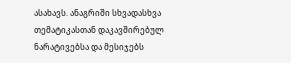ასახავს. ანაგრიში სხვადასხვა თემატიკასთან დაკავშირებულ ნარატივებსა და მესიჯებს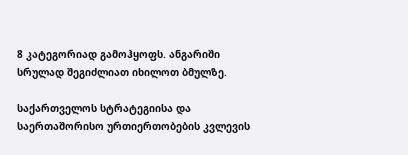8 კატეგორიად გამოჰყოფს. ანგარიში სრულად შეგიძლიათ იხილოთ ბმულზე.

საქართველოს სტრატეგიისა და საერთაშორისო ურთიერთობების კვლევის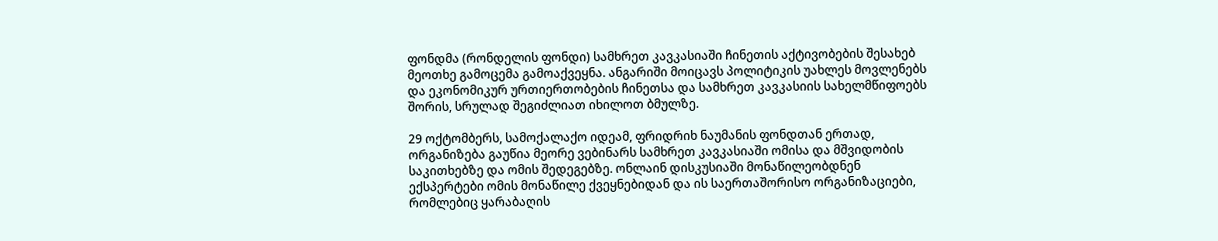ფონდმა (რონდელის ფონდი) სამხრეთ კავკასიაში ჩინეთის აქტივობების შესახებ მეოთხე გამოცემა გამოაქვეყნა. ანგარიში მოიცავს პოლიტიკის უახლეს მოვლენებს და ეკონომიკურ ურთიერთობების ჩინეთსა და სამხრეთ კავკასიის სახელმწიფოებს შორის, სრულად შეგიძლიათ იხილოთ ბმულზე.

29 ოქტომბერს, სამოქალაქო იდეამ, ფრიდრიხ ნაუმანის ფონდთან ერთად, ორგანიზება გაუწია მეორე ვებინარს სამხრეთ კავკასიაში ომისა და მშვიდობის საკითხებზე და ომის შედეგებზე. ონლაინ დისკუსიაში მონაწილეობდნენ ექსპერტები ომის მონაწილე ქვეყნებიდან და ის საერთაშორისო ორგანიზაციები, რომლებიც ყარაბაღის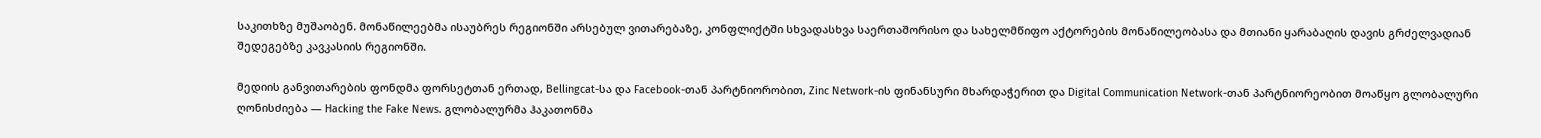საკითხზე მუშაობენ. მონაწილეებმა ისაუბრეს რეგიონში არსებულ ვითარებაზე, კონფლიქტში სხვადასხვა საერთაშორისო და სახელმწიფო აქტორების მონაწილეობასა და მთიანი ყარაბაღის დავის გრძელვადიან შედეგებზე კავკასიის რეგიონში.

მედიის განვითარების ფონდმა ფორსეტთან ერთად, Bellingcat-სა და Facebook-თან პარტნიორობით, Zinc Network-ის ფინანსური მხარდაჭერით და Digital Communication Network-თან პარტნიორეობით მოაწყო გლობალური ღონისძიება — Hacking the Fake News. გლობალურმა ჰაკათონმა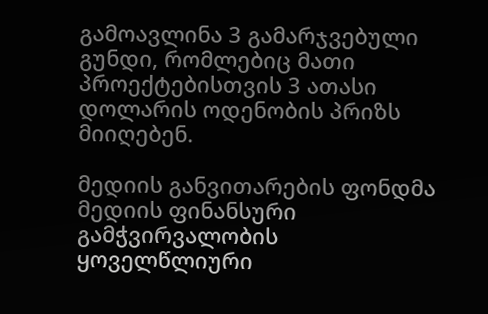გამოავლინა 3 გამარჯვებული გუნდი, რომლებიც მათი პროექტებისთვის 3 ათასი დოლარის ოდენობის პრიზს მიიღებენ.

მედიის განვითარების ფონდმა მედიის ფინანსური გამჭვირვალობის ყოველწლიური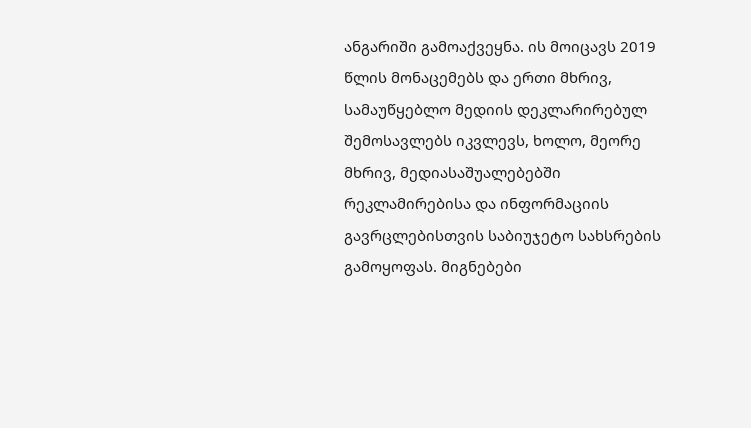ანგარიში გამოაქვეყნა. ის მოიცავს 2019 წლის მონაცემებს და ერთი მხრივ, სამაუწყებლო მედიის დეკლარირებულ შემოსავლებს იკვლევს, ხოლო, მეორე მხრივ, მედიასაშუალებებში რეკლამირებისა და ინფორმაციის გავრცლებისთვის საბიუჯეტო სახსრების გამოყოფას. მიგნებები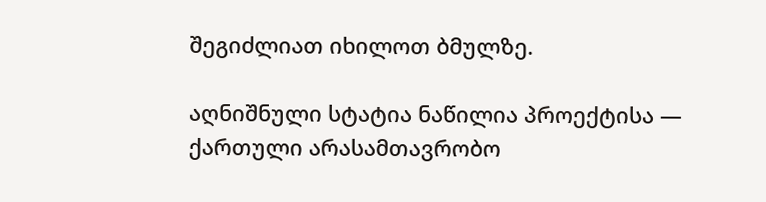შეგიძლიათ იხილოთ ბმულზე.

აღნიშნული სტატია ნაწილია პროექტისა — ქართული არასამთავრობო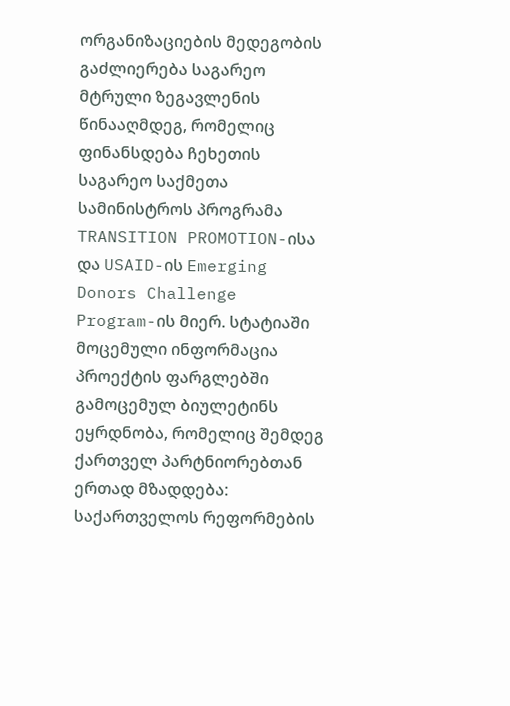ორგანიზაციების მედეგობის გაძლიერება საგარეო მტრული ზეგავლენის წინააღმდეგ, რომელიც ფინანსდება ჩეხეთის საგარეო საქმეთა სამინისტროს პროგრამა TRANSITION PROMOTION-ისა და USAID-ის Emerging Donors Challenge Program-ის მიერ. სტატიაში მოცემული ინფორმაცია პროექტის ფარგლებში გამოცემულ ბიულეტინს ეყრდნობა, რომელიც შემდეგ ქართველ პარტნიორებთან ერთად მზადდება: საქართველოს რეფორმების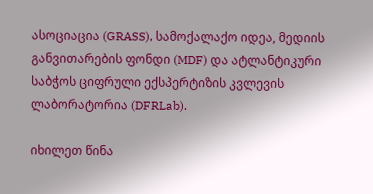ასოციაცია (GRASS), სამოქალაქო იდეა, მედიის განვითარების ფონდი (MDF) და ატლანტიკური საბჭოს ციფრული ექსპერტიზის კვლევის ლაბორატორია (DFRLab).

იხილეთ წინა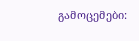გამოცემები: